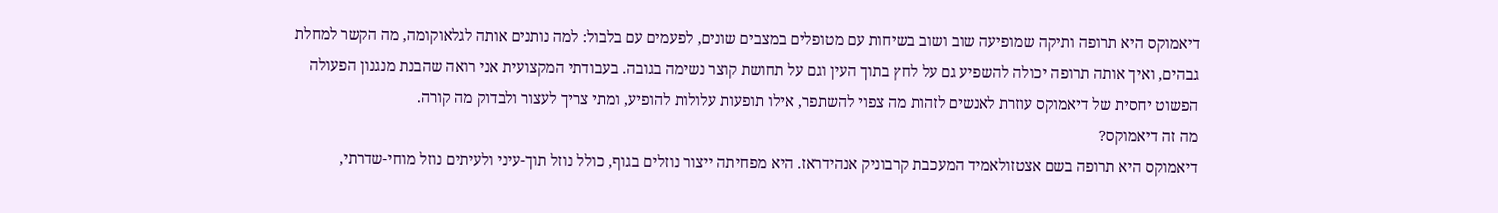דיאמוקס היא תרופה ותיקה שמופיעה שוב ושוב בשיחות עם מטופלים במצבים שונים, לפעמים עם בלבול: למה נותנים אותה לגלאוקומה, מה הקשר למחלת גבהים, ואיך אותה תרופה יכולה להשפיע גם על לחץ בתוך העין וגם על תחושת קוצר נשימה בגובה. בעבודתי המקצועית אני רואה שהבנת מנגנון הפעולה הפשוט יחסית של דיאמוקס עוזרת לאנשים לזהות מה צפוי להשתפר, אילו תופעות עלולות להופיע, ומתי צריך לעצור ולבדוק מה קורה.
מה זה דיאמוקס?
דיאמוקס היא תרופה בשם אצטזולאמיד המעכבת קרבוניק אנהידראז. היא מפחיתה ייצור נוזלים בגוף, כולל נוזל תוך-עיני ולעיתים נוזל מוחי-שדרתי,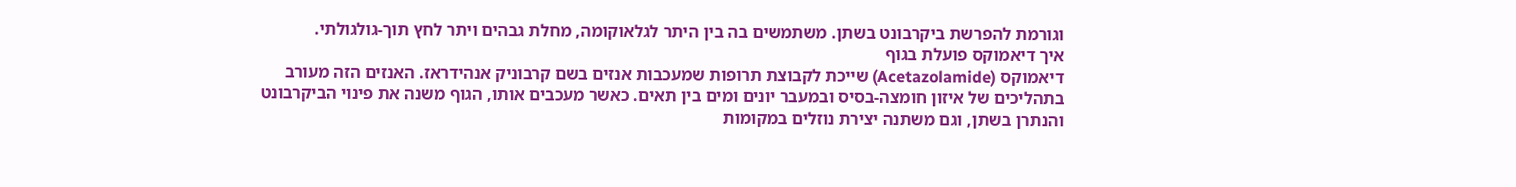וגורמת להפרשת ביקרבונט בשתן. משתמשים בה בין היתר לגלאוקומה, מחלת גבהים ויתר לחץ תוך-גולגולתי.
איך דיאמוקס פועלת בגוף
דיאמוקס (Acetazolamide) שייכת לקבוצת תרופות שמעכבות אנזים בשם קרבוניק אנהידראז. האנזים הזה מעורב בתהליכים של איזון חומצה-בסיס ובמעבר יונים ומים בין תאים. כאשר מעכבים אותו, הגוף משנה את פינוי הביקרבונט והנתרן בשתן, וגם משתנה יצירת נוזלים במקומות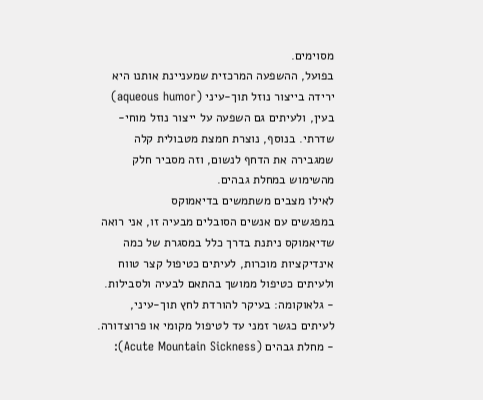מסוימים.
בפועל, ההשפעה המרכזית שמעניינת אותנו היא ירידה בייצור נוזל תוך-עיני (aqueous humor) בעין, ולעיתים גם השפעה על ייצור נוזל מוחי-שדרתי. בנוסף, נוצרת חמצת מטבולית קלה שמגבירה את הדחף לנשום, וזה מסביר חלק מהשימוש במחלת גבהים.
לאילו מצבים משתמשים בדיאמוקס
במפגשים עם אנשים הסובלים מבעיה זו, אני רואה שדיאמוקס ניתנת בדרך כלל במסגרת של כמה אינדיקציות מוכרות, לעיתים כטיפול קצר טווח ולעיתים כטיפול ממושך בהתאם לבעיה ולסבילות.
- גלאוקומה: בעיקר להורדת לחץ תוך-עיני, לעיתים כגשר זמני עד לטיפול מקומי או פרוצדורה.
- מחלת גבהים (Acute Mountain Sickness):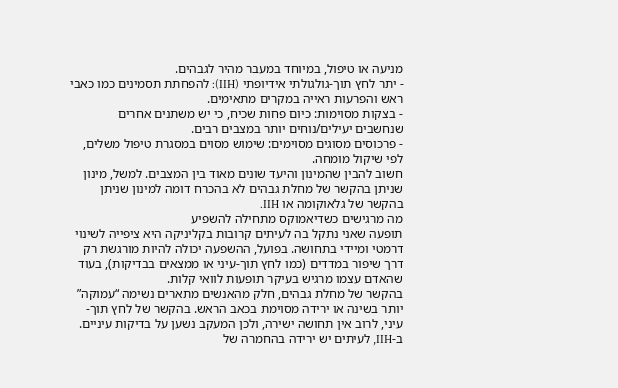מניעה או טיפול, במיוחד במעבר מהיר לגבהים.
- יתר לחץ תוך-גולגולתי אידיופתי (IIH): להפחתת תסמינים כמו כאבי ראש והפרעות ראייה במקרים מתאימים.
- בצקות מסוימות: כיום פחות שכיח, כי יש משתנים אחרים שנחשבים יעילים/נוחים יותר במצבים רבים.
- פרכוסים מסוגים מסוימים: שימוש מסוים במסגרת טיפול משלים, לפי שיקול מומחה.
חשוב להבין שהמינון והיעד שונים מאוד בין המצבים. למשל, מינון שניתן בהקשר של מחלת גבהים לא בהכרח דומה למינון שניתן בהקשר של גלאוקומה או IIH.
מה מרגישים כשדיאמוקס מתחילה להשפיע
תופעה שאני נתקל בה לעיתים קרובות בקליניקה היא ציפייה לשינוי דרמטי ומיידי בתחושה. בפועל, ההשפעה יכולה להיות מורגשת רק דרך שיפור במדדים (כמו לחץ תוך-עיני או ממצאים בבדיקות), בעוד שהאדם עצמו מרגיש בעיקר תופעות לוואי קלות.
בהקשר של מחלת גבהים, חלק מהאנשים מתארים נשימה “עמוקה” יותר בשינה או ירידה מסוימת בכאב הראש. בהקשר של לחץ תוך-עיני, לרוב אין תחושה ישירה, ולכן המעקב נשען על בדיקות עיניים. ב-IIH, לעיתים יש ירידה בהחמרה של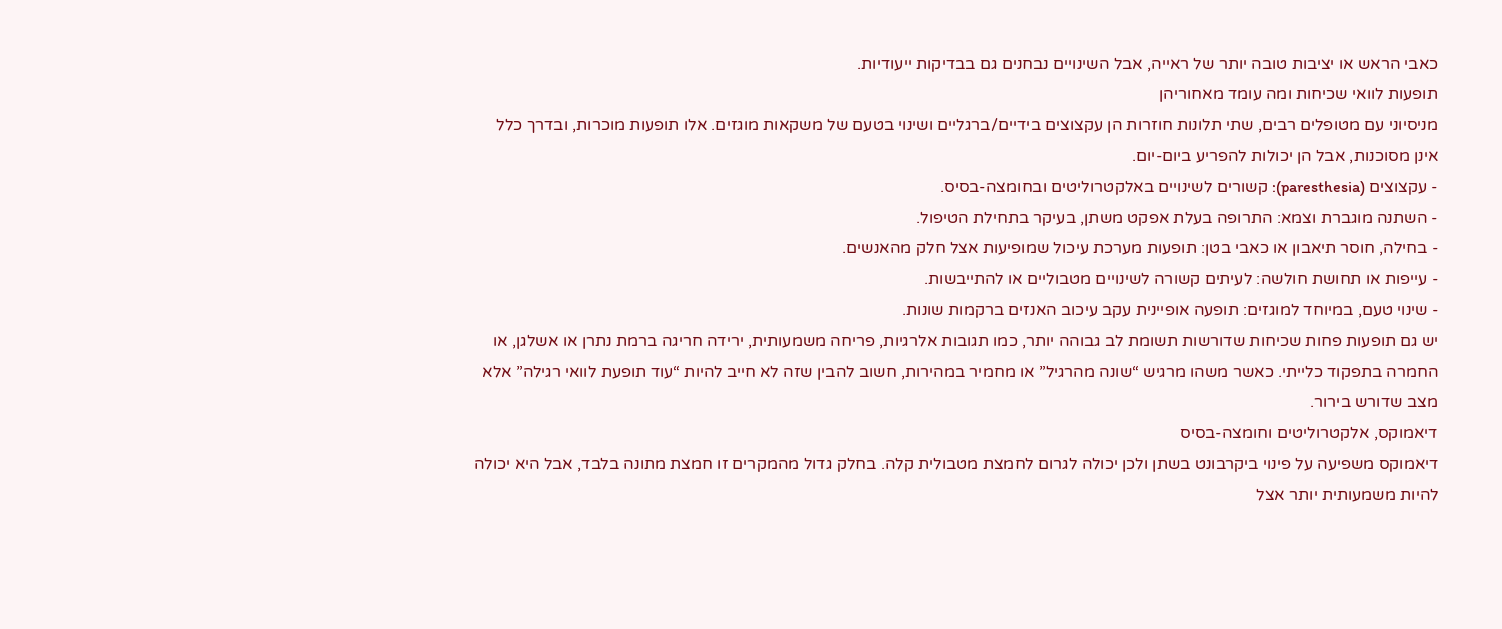כאבי הראש או יציבות טובה יותר של ראייה, אבל השינויים נבחנים גם בבדיקות ייעודיות.
תופעות לוואי שכיחות ומה עומד מאחוריהן
מניסיוני עם מטופלים רבים, שתי תלונות חוזרות הן עקצוצים בידיים/ברגליים ושינוי בטעם של משקאות מוגזים. אלו תופעות מוכרות, ובדרך כלל אינן מסוכנות, אבל הן יכולות להפריע ביום-יום.
- עקצוצים (paresthesia): קשורים לשינויים באלקטרוליטים ובחומצה-בסיס.
- השתנה מוגברת וצמא: התרופה בעלת אפקט משתן, בעיקר בתחילת הטיפול.
- בחילה, חוסר תיאבון או כאבי בטן: תופעות מערכת עיכול שמופיעות אצל חלק מהאנשים.
- עייפות או תחושת חולשה: לעיתים קשורה לשינויים מטבוליים או להתייבשות.
- שינוי טעם, במיוחד למוגזים: תופעה אופיינית עקב עיכוב האנזים ברקמות שונות.
יש גם תופעות פחות שכיחות שדורשות תשומת לב גבוהה יותר, כמו תגובות אלרגיות, פריחה משמעותית, ירידה חריגה ברמת נתרן או אשלגן, או החמרה בתפקוד כלייתי. כאשר משהו מרגיש “שונה מהרגיל” או מחמיר במהירות, חשוב להבין שזה לא חייב להיות “עוד תופעת לוואי רגילה” אלא מצב שדורש בירור.
דיאמוקס, אלקטרוליטים וחומצה-בסיס
דיאמוקס משפיעה על פינוי ביקרבונט בשתן ולכן יכולה לגרום לחמצת מטבולית קלה. בחלק גדול מהמקרים זו חמצת מתונה בלבד, אבל היא יכולה להיות משמעותית יותר אצל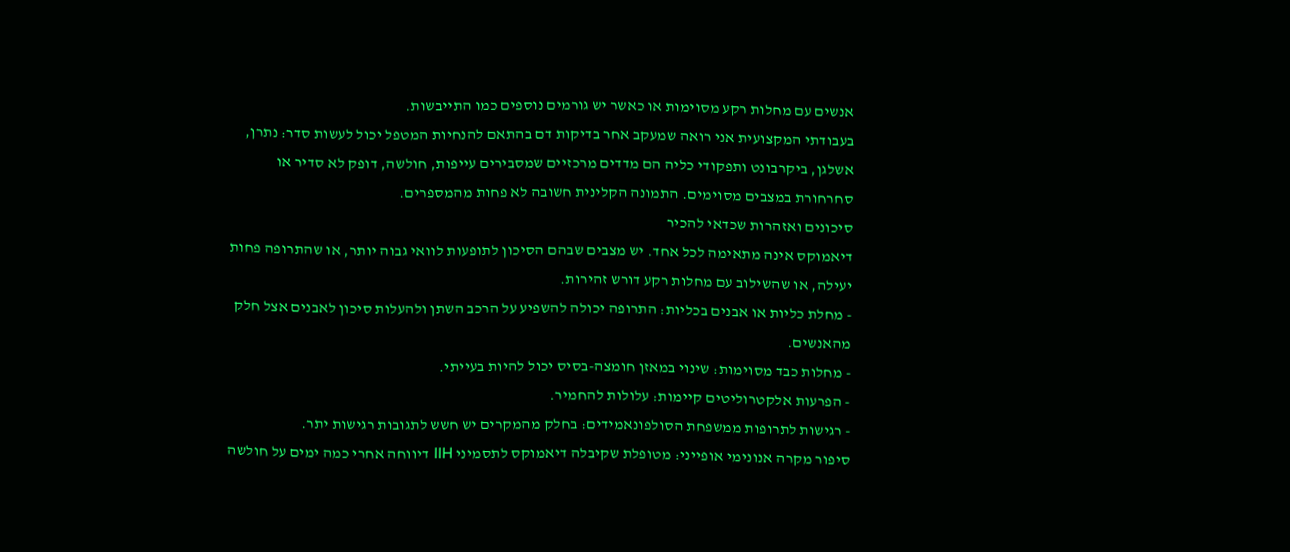אנשים עם מחלות רקע מסוימות או כאשר יש גורמים נוספים כמו התייבשות.
בעבודתי המקצועית אני רואה שמעקב אחר בדיקות דם בהתאם להנחיות המטפל יכול לעשות סדר: נתרן, אשלגן, ביקרבונט ותפקודי כליה הם מדדים מרכזיים שמסבירים עייפות, חולשה, דופק לא סדיר או סחרחורת במצבים מסוימים. התמונה הקלינית חשובה לא פחות מהמספרים.
סיכונים ואזהרות שכדאי להכיר
דיאמוקס אינה מתאימה לכל אחד. יש מצבים שבהם הסיכון לתופעות לוואי גבוה יותר, או שהתרופה פחות יעילה, או שהשילוב עם מחלות רקע דורש זהירות.
- מחלת כליות או אבנים בכליות: התרופה יכולה להשפיע על הרכב השתן ולהעלות סיכון לאבנים אצל חלק מהאנשים.
- מחלות כבד מסוימות: שינוי במאזן חומצה-בסיס יכול להיות בעייתי.
- הפרעות אלקטרוליטים קיימות: עלולות להחמיר.
- רגישות לתרופות ממשפחת הסולפונאמידים: בחלק מהמקרים יש חשש לתגובות רגישות יתר.
סיפור מקרה אנונימי אופייני: מטופלת שקיבלה דיאמוקס לתסמיני IIH דיווחה אחרי כמה ימים על חולשה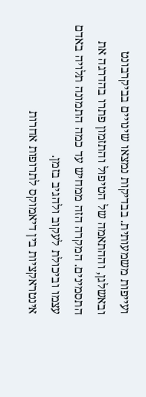ועייפות משמעותית. בבדיקות נמצאו שינויים בביקרבונט ובאשלגן, וההתאמה של הטיפול והתזמון פתרו בהדרגה את התסמינים. המקרה הזה ממחיש עד כמה התמונה תלויה באדם עצמו וביכולת לעקוב ולהגיב בזמן.
אינטראקציות בין דיאמוקס לתרופות אחרות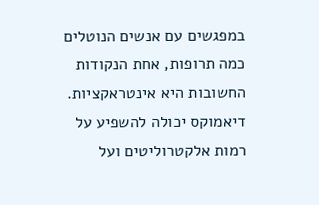במפגשים עם אנשים הנוטלים כמה תרופות, אחת הנקודות החשובות היא אינטראקציות. דיאמוקס יכולה להשפיע על רמות אלקטרוליטים ועל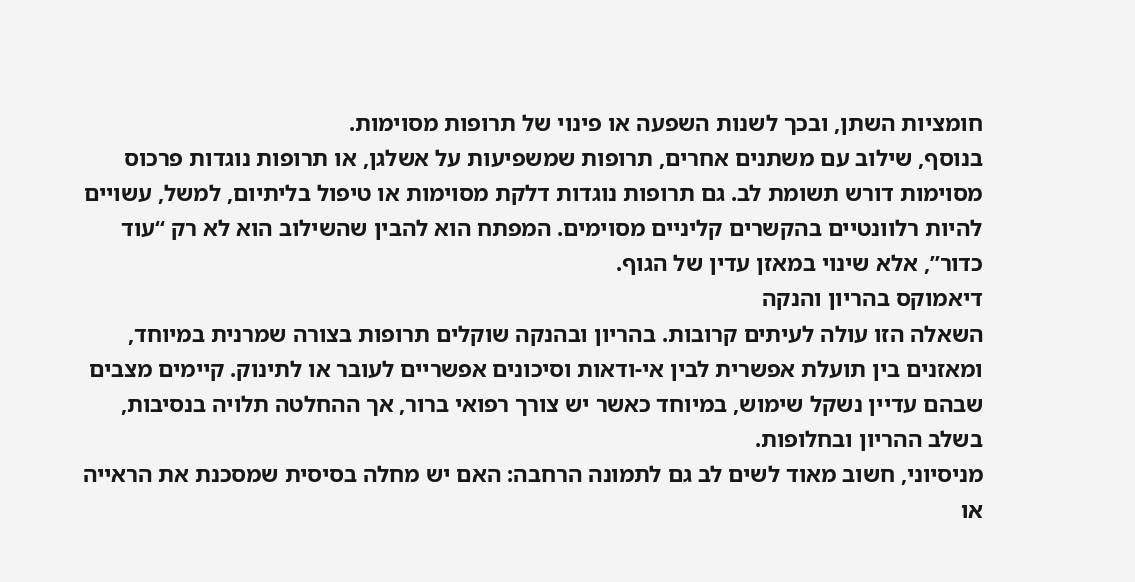חומציות השתן, ובכך לשנות השפעה או פינוי של תרופות מסוימות.
בנוסף, שילוב עם משתנים אחרים, תרופות שמשפיעות על אשלגן, או תרופות נוגדות פרכוס מסוימות דורש תשומת לב. גם תרופות נוגדות דלקת מסוימות או טיפול בליתיום, למשל, עשויים להיות רלוונטיים בהקשרים קליניים מסוימים. המפתח הוא להבין שהשילוב הוא לא רק “עוד כדור”, אלא שינוי במאזן עדין של הגוף.
דיאמוקס בהריון והנקה
השאלה הזו עולה לעיתים קרובות. בהריון ובהנקה שוקלים תרופות בצורה שמרנית במיוחד, ומאזנים בין תועלת אפשרית לבין אי-ודאות וסיכונים אפשריים לעובר או לתינוק. קיימים מצבים שבהם עדיין נשקל שימוש, במיוחד כאשר יש צורך רפואי ברור, אך ההחלטה תלויה בנסיבות, בשלב ההריון ובחלופות.
מניסיוני, חשוב מאוד לשים לב גם לתמונה הרחבה: האם יש מחלה בסיסית שמסכנת את הראייה או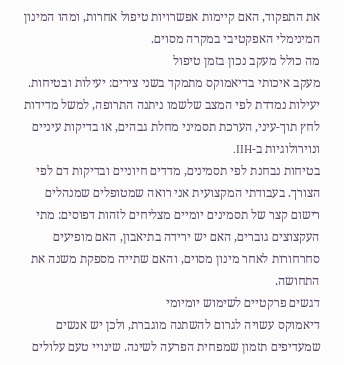את התפקוד, האם קיימות אפשרויות טיפול אחרות, ומהו המינון המינימלי האפקטיבי במקרה מסוים.
מה כולל מעקב נכון בזמן טיפול
מעקב איכותי בדיאמוקס מתמקד בשני צירים: יעילות ובטיחות. יעילות נמדדת לפי המצב שלשמו ניתנה התרופה, למשל מדידות לחץ תוך-עיני, הערכת תסמיני מחלת גבהים, או בדיקות עיניים ונוירולוגיות ב-IIH.
בטיחות נבחנת לפי תסמינים, מדדים חיוניים ובדיקות דם לפי הצורך. בעבודתי המקצועית אני רואה שמטופלים שמנהלים רישום קצר של תסמינים יומיים מצליחים לזהות דפוסים: מתי העקצוצים גוברים, האם יש ירידה בתיאבון, האם מופיעים סחרחורות לאחר מינון מסוים, והאם שתייה מספקת משנה את התחושה.
דגשים פרקטיים לשימוש יומיומי
דיאמוקס עשויה לגרום להשתנה מוגברת, ולכן יש אנשים שמעדיפים תזמון שמפחית הפרעה לשינה. שינויי טעם עלולים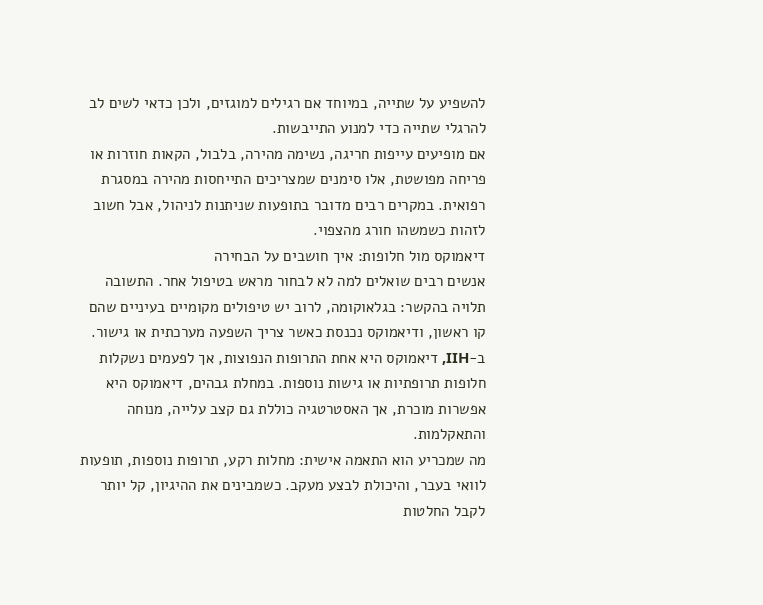להשפיע על שתייה, במיוחד אם רגילים למוגזים, ולכן כדאי לשים לב להרגלי שתייה כדי למנוע התייבשות.
אם מופיעים עייפות חריגה, נשימה מהירה, בלבול, הקאות חוזרות או פריחה מפושטת, אלו סימנים שמצריכים התייחסות מהירה במסגרת רפואית. במקרים רבים מדובר בתופעות שניתנות לניהול, אבל חשוב לזהות כשמשהו חורג מהצפוי.
דיאמוקס מול חלופות: איך חושבים על הבחירה
אנשים רבים שואלים למה לא לבחור מראש בטיפול אחר. התשובה תלויה בהקשר: בגלאוקומה, לרוב יש טיפולים מקומיים בעיניים שהם קו ראשון, ודיאמוקס נכנסת כאשר צריך השפעה מערכתית או גישור. ב-IIH, דיאמוקס היא אחת התרופות הנפוצות, אך לפעמים נשקלות חלופות תרופתיות או גישות נוספות. במחלת גבהים, דיאמוקס היא אפשרות מוכרת, אך האסטרטגיה כוללת גם קצב עלייה, מנוחה והתאקלמות.
מה שמכריע הוא התאמה אישית: מחלות רקע, תרופות נוספות, תופעות לוואי בעבר, והיכולת לבצע מעקב. כשמבינים את ההיגיון, קל יותר לקבל החלטות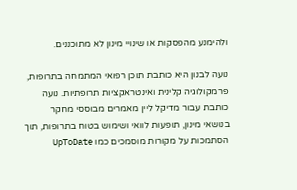ולהימנע מהפסקות או שינויי מינון לא מתוכננים.

נועה לבנון היא כותבת תוכן רפואי המתמחה בתרופות, פרמקולוגיה קלינית ואינטראקציות תרופתיות. נועה כותבת עבור מדיקל ליין מאמרים מבוססי מחקר בנושאי מינון, תופעות לוואי ושימוש בטוח בתרופות, תוך הסתמכות על מקורות מוסמכים כמו UpToDate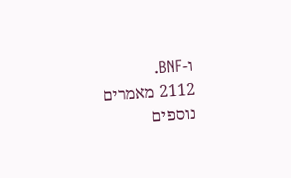ו-BNF.
2112 מאמרים נוספים